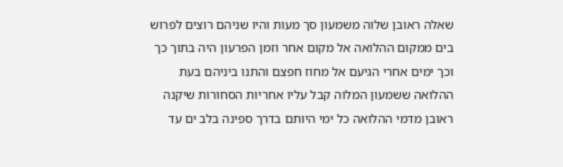שאלה ראובן שלוה משמעון סך מעות והיו שניהם רוצים לפרוש בים ממקום ההלואה אל מקום אחר וזמן הפרעון היה בתוך כך וכך ימים אחרי הגיעם אל מחוז חפצם והתנו ביניהם בעת ההלואה ששמעון המלוה קבל עליו אחריות הסחורות שיקנה ראובן מדמי ההלואה כל ימי היותם בדרך ספינה בלב ים עד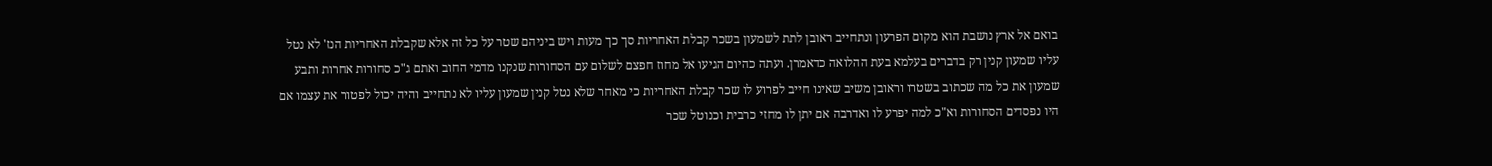בואם אל ארץ נושבת הוא מקום הפרעון ונתחייב ראובן לתת לשמעון בשכר קבלת האחריות סך כך מעות ויש ביניהם שטר על כל זה אלא שקבלת האחריות הנז' לא נטל עליו שמעון קנין רק בדברים בעלמא בעת ההלואה כדאמרן. ועתה כהיום הגיעו אל מחוז חפצם לשלום עם הסחורות שנקנו מדמי החוב ואתם ג"כ סחורות אחרות ותבע שמעון את כל מה שכתוב בשטרו וראובן משיב שאינו חייב לפרוע לו שכר קבלת האחריות כי מאחר שלא נטל קנין שמעון עליו לא נתחייב והיה יכול לפטור את עצמו אם היו נפסדים הסחורות וא"כ למה יפרע לו ואדרבה אם יתן לו מחזי כרבית וכנוטל שכר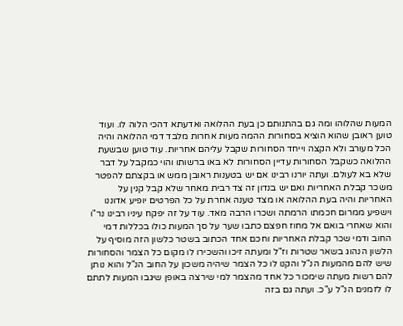המעות שהלוהו ומה גם בהתנותם כן בעת ההלואה ואדעתא דהכי הלוה לו. ועוד טוען ראובן שהוא הוציא בסחורות ההמה מעות אחרות מלבד דמי ההלואה והיה הכל מעורב ולא הקצה וייחד הסחורות שקבל עליהם אחריות. עוד טוען שבשעת ההלואה כשקבל הסחורות עדיין הסחורות לא באו ברשותו והוי כמקבל על דבר שלא בא לעולם. ועתה יורנו רבינו אם יש בטענות ראובן ממש או בקצתם להפטר משכר קבלת האחריות ואם יש בנדון זה צד רבית מאחר שלא קבל קנין על האחריות והיה בעת ההלואה או מצד טענה אחרת על כל הפרטים יופיע אדוננו וישפיע ממרום חכמתו הרמתה ושכרו הרבה מאד. עוד על זה יפקח עיניו רבינו נר"ו והוא שאחרי בואם אל מחוז חפצם כתבו שער על סך המעות כולו בכללות דמי החוב ודמי שכר קבלת האחריות וחכם אחד הכתוב בשטר כלשון הזה מוסיף על הלשון הנהוג בשאר שטרות וז"ל ומעתה זיכו והשכירו לו מקום כל הצמר והסחורות שיש להם מהמעות הנ"ל והקנו לו כל הצמר שיהיה משכון על החוב הנ"ל והוא נותן להם רשות מעתה שימכור כל אחד מהצמר למי שירצה באופן שיגבו המעות לתתם לו לזמנים הנ"ל ע"כ. ועתה גם בזה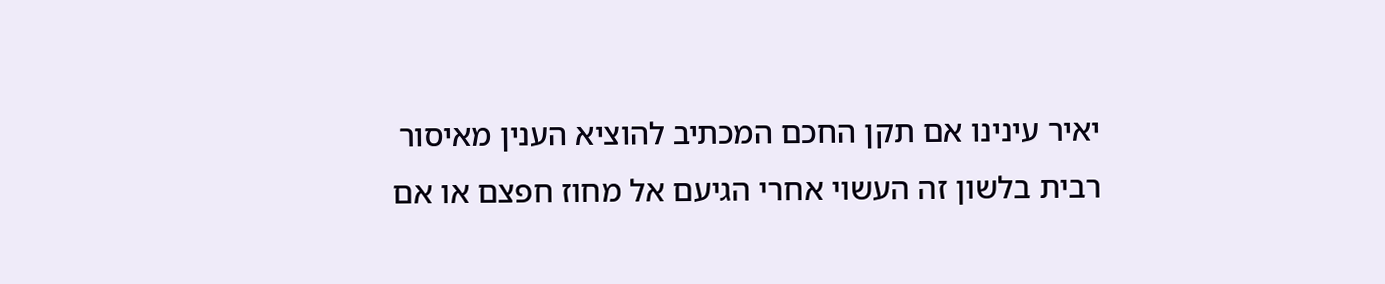יאיר עינינו אם תקן החכם המכתיב להוציא הענין מאיסור רבית בלשון זה העשוי אחרי הגיעם אל מחוז חפצם או אם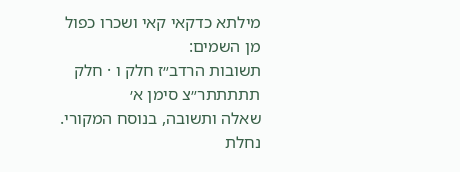מילתא כדקאי קאי ושכרו כפול מן השמים:
תשובות הרדב״ז חלק ו · חלק תתתתתר״צ סימן א׳
שאלה ותשובה, בנוסח המקורי.
נחלת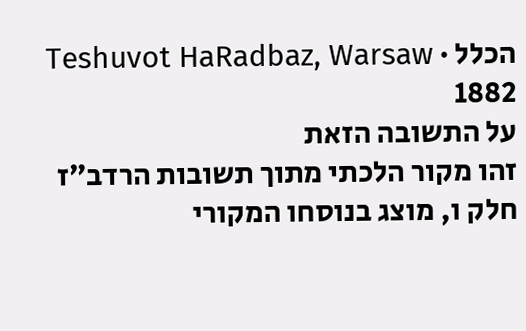הכלל · Teshuvot HaRadbaz, Warsaw 1882
על התשובה הזאת
זהו מקור הלכתי מתוך תשובות הרדב״ז חלק ו, מוצג בנוסחו המקורי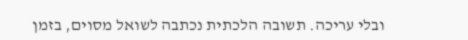ובלי עריכה. תשובה הלכתית נכתבה לשואל מסוים, בזמן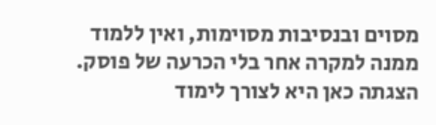מסוים ובנסיבות מסוימות, ואין ללמוד ממנה למקרה אחר בלי הכרעה של פוסק. הצגתה כאן היא לצורך לימוד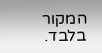המקור בלבד.